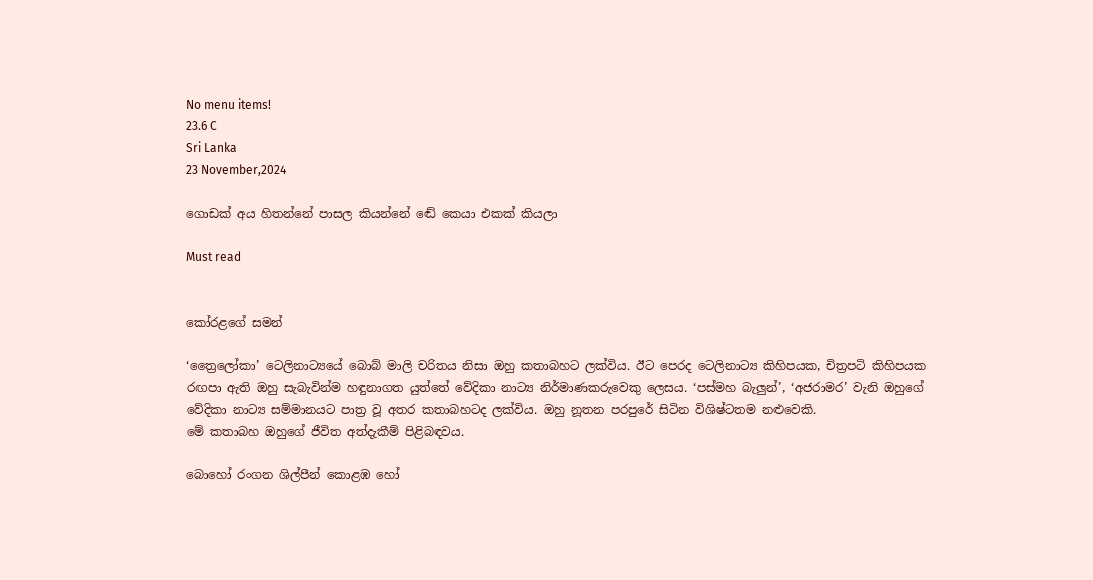No menu items!
23.6 C
Sri Lanka
23 November,2024

ගොඩක් අය හිතන්නේ පාසල කියන්නේ ඬේ කෙයා එකක් කියලා

Must read


කෝරළගේ සමන්

‘ත්‍රෛලෝකා’ ටෙලිනාට්‍යයේ බොබ් මාලි චරිතය නිසා ඔහු කතාබහට ලක්විය. ඊට පෙරද ටෙලිනාට්‍ය කිහිපයක, චිත්‍රපටි කිහිපයක රඟපා ඇති ඔහු සැබැවින්ම හඳුනාගත යුත්තේ වේදිකා නාට්‍ය නිර්මාණකරුවෙකු ලෙසය. ‘පස්මහ බැලු‍න්’, ‘අජරාමර’ වැනි ඔහුගේ වේදිකා නාට්‍ය සම්මානයට පාත්‍ර වූ අතර කතාබහටද ලක්විය. ඔහු නූතන පරපුරේ සිටින විශිෂ්ටතම නළුවෙකි.
මේ කතාබහ ඔහුගේ ජීවිත අත්දැකීම් පිළිබඳවය.

බොහෝ රංගන ශිල්පීන් කොළඹ හෝ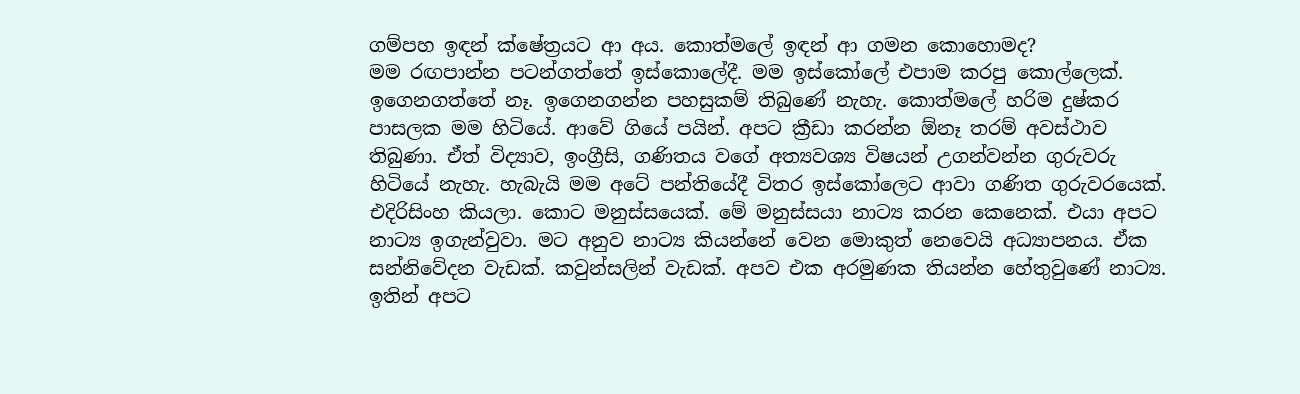ගම්පහ ඉඳන් ක්ෂේත්‍රයට ආ අය. කොත්මලේ ඉඳන් ආ ගමන කොහොමද?
මම රඟපාන්න පටන්ගත්තේ ඉස්කොලේදී. මම ඉස්කෝලේ එපාම කරපු කොල්ලෙක්. ඉගෙනගත්තේ නෑ. ඉගෙනගන්න පහසුකම් තිබුණේ නැහැ. කොත්මලේ හරිම දුෂ්කර පාසලක මම හිටියේ. ආවේ ගියේ පයින්. අපට ක්‍රීඩා කරන්න ඕනෑ තරම් අවස්ථාව තිබුණා. ඒත් විද්‍යාව, ඉංග්‍රීසි, ගණිතය වගේ අත්‍යවශ්‍ය විෂයන් උගන්වන්න ගුරුවරු හිටියේ නැහැ. හැබැයි මම අටේ පන්තියේදී විතර ඉස්කෝලෙට ආවා ගණිත ගුරුවරයෙක්. එදිරිසිංහ කියලා. කොට මනුස්සයෙක්. මේ මනුස්සයා නාට්‍ය කරන කෙනෙක්. එයා අපට නාට්‍ය ඉගැන්වුවා. මට අනුව නාට්‍ය කියන්නේ වෙන මොකුත් නෙවෙයි අධ්‍යාපනය. ඒක සන්නිවේදන වැඩක්. කවුන්සලින් වැඩක්. අපව එක අරමුණක තියන්න හේතුවුණේ නාට්‍ය. ඉතින් අපට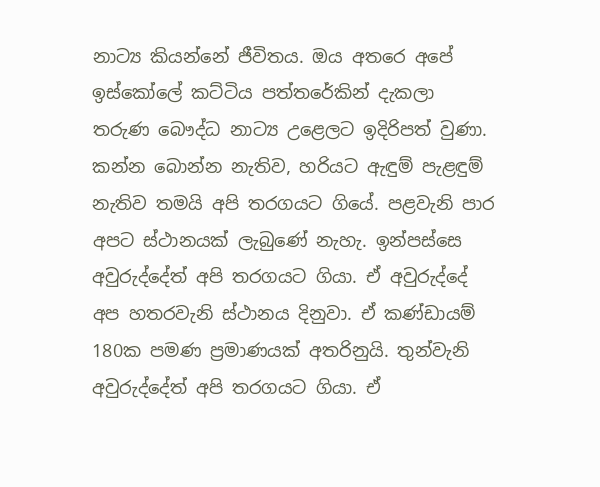නාට්‍ය කියන්නේ ජීවිතය. ඔය අතරෙ අපේ ඉස්කෝලේ කට්ටිය පත්තරේකින් දැකලා තරුණ බෞද්ධ නාට්‍ය උළෙලට ඉදිරිපත් වුණා. කන්න බොන්න නැතිව, හරියට ඇඳුම් පැළඳුම් නැතිව තමයි අපි තරගයට ගියේ. පළවැනි පාර අපට ස්ථානයක් ලැබුණේ නැහැ. ඉන්පස්සෙ අවුරුද්දේත් අපි තරගයට ගියා. ඒ අවුරුද්දේ අප හතරවැනි ස්ථානය දිනුවා. ඒ කණ්ඩායම් 180ක පමණ ප්‍රමාණයක් අතරිනුයි. තුන්වැනි අවුරුද්දේත් අපි තරගයට ගියා. ඒ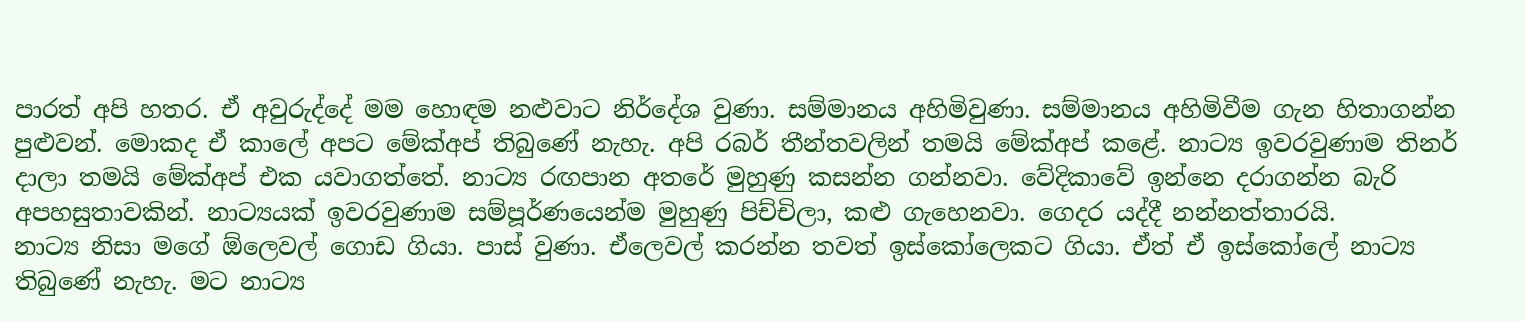පාරත් අපි හතර. ඒ අවුරුද්දේ මම හොඳම නළුවාට නිර්දේශ වුණා. සම්මානය අහිමිවුණා. සම්මානය අහිමිවීම ගැන හිතාගන්න පුළුවන්. මොකද ඒ කාලේ අපට මේක්අප් තිබුණේ නැහැ. අපි රබර් තීන්තවලින් තමයි මේක්අප් කළේ. නාට්‍ය ඉවරවුණාම තිනර් දාලා තමයි මේක්අප් එක යවාගත්තේ. නාට්‍ය රඟපාන අතරේ මුහුණු කසන්න ගන්නවා. වේදිකාවේ ඉන්නෙ දරාගන්න බැරි අපහසුතාවකින්. නාට්‍යයක් ඉවරවුණාම සම්පූර්ණයෙන්ම මුහුණු පිච්චිලා, කළු ගැහෙනවා. ගෙදර යද්දී නන්නත්තාරයි.
නාට්‍ය නිසා මගේ ඕලෙවල් ගොඩ ගියා. පාස් වුණා. ඒලෙවල් කරන්න තවත් ඉස්කෝලෙකට ගියා. ඒත් ඒ ඉස්කෝලේ නාට්‍ය තිබුණේ නැහැ. මට නාට්‍ය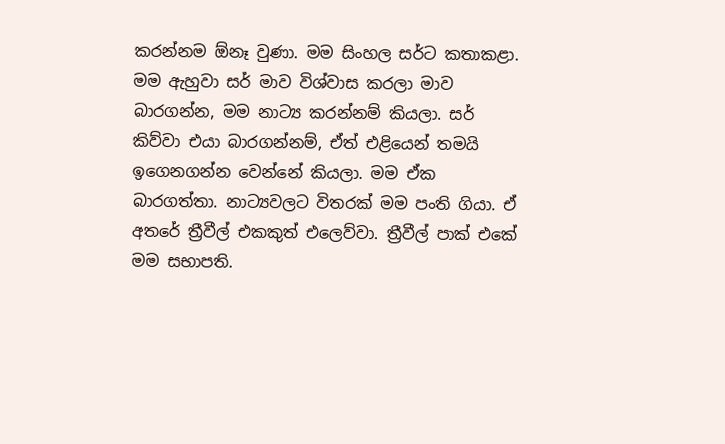කරන්නම ඕනෑ වුණා. මම සිංහල සර්ට කතාකළා. මම ඇහුවා සර් මාව විශ්වාස කරලා මාව බාරගන්න, මම නාට්‍ය කරන්නම් කියලා. සර් කිව්වා එයා බාරගන්නම්, ඒත් එළියෙන් තමයි ඉගෙනගන්න වෙන්නේ කියලා. මම ඒක බාරගත්තා. නාට්‍යවලට විතරක් මම පංති ගියා. ඒ අතරේ ත්‍රීවීල් එකකුත් එලෙව්වා. ත්‍රීවීල් පාක් එකේ මම සභාපති.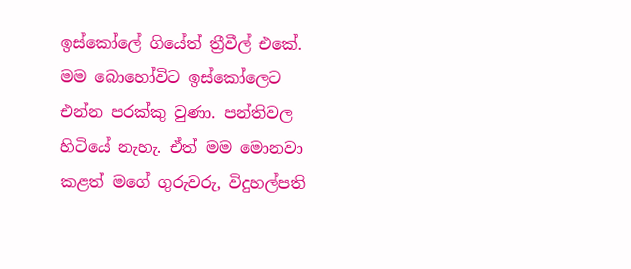ඉස්කෝලේ ගියේත් ත්‍රීවීල් එකේ. මම බොහෝවිට ඉස්කෝලෙට එන්න පරක්කු වුණා. පන්තිවල හිටියේ නැහැ. ඒත් මම මොනවා කළත් මගේ ගුරුවරු, විදුහල්පති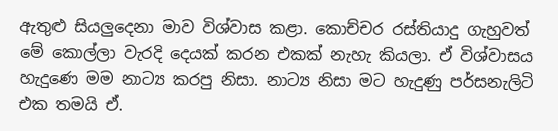ඇතුළු සියලුදෙනා මාව විශ්වාස කළා. කොච්චර රස්තියාදු ගැහුවත් මේ කොල්ලා වැරදි දෙයක් කරන එකක් නැහැ කියලා. ඒ විශ්වාසය හැදුණෙ මම නාට්‍ය කරපු නිසා. නාට්‍ය නිසා මට හැදුණු පර්සනැලිටි එක තමයි ඒ.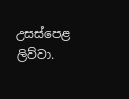උසස්පෙළ ලිව්වා.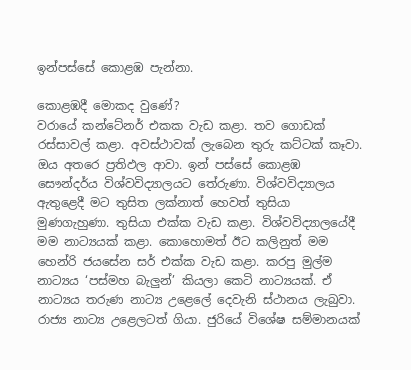ඉන්පස්සේ කොළඹ පැන්නා.

කොළඹදී මොකද වුණේ?
වරායේ කන්ටේනර් එකක වැඩ කළා. තව ගොඩක් රස්සාවල් කළා. අවස්ථාවක් ලැබෙන තුරු කට්ටක් කෑවා. ඔය අතරෙ ප්‍රතිඵල ආවා. ඉන් පස්සේ කොළඹ සෞන්දර්ය විශ්වවිද්‍යාලයට තේරුණා. විශ්වවිද්‍යාලය ඇතුළෙදී මට තුසිත ලක්නාත් හෙවත් තුසියා මුණගැහුණා. තුසියා එක්ක වැඩ කළා. විශ්වවිද්‍යාලයේදී මම නාට්‍යයක් කළා. කොහොමත් ඊට කලිනුත් මම හෙන්රි ජයසේන සර් එක්ක වැඩ කළා. කරපු මුල්ම නාට්‍යය ‘පස්මහ බැලු‍න්’ කියලා කෙටි නාට්‍යයක්. ඒ නාට්‍යය තරුණ නාට්‍ය උළෙලේ දෙවැනි ස්ථානය ලැබුවා. රාජ්‍ය නාට්‍ය උළෙලටත් ගියා. ජුරියේ විශේෂ සම්මානයක්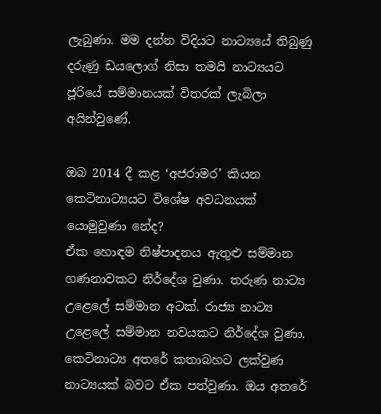ලැබුණා. මම දන්න විදියට නාට්‍යයේ තිබුණු දරුණු ඩයලොග් නිසා තමයි නාට්‍යයට ජූරියේ සම්මානයක් විතරක් ලැබිලා අයින්වුණේ.

ඔබ 2014 දී කළ ‘අජරාමර’ කියන කෙටිනාට්‍යයට විශේෂ අවධනයක් යොමුවුණා නේද?
ඒක හොඳම නිෂ්පාදනය ඇතුළු සම්මාන ගණනාවකට නිර්දේශ වුණා. තරුණ නාට්‍ය උළෙලේ සම්මාන අටක්. රාජ්‍ය නාට්‍ය උළෙලේ සම්මාන නවයකට නිර්දේශ වුණා. කෙටිනාට්‍ය අතරේ කතාබහට ලක්වුණ නාට්‍යයක් බවට ඒක පත්වුණා. ඔය අතරේ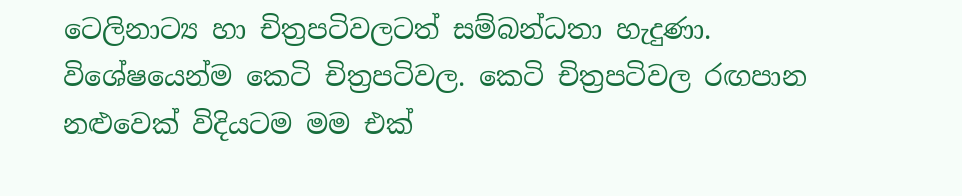ටෙලිනාට්‍ය හා චිත්‍රපටිවලටත් සම්බන්ධතා හැදුණා. විශේෂයෙන්ම කෙටි චිත්‍රපටිවල. කෙටි චිත්‍රපටිවල රඟපාන නළුවෙක් විදියටම මම එක්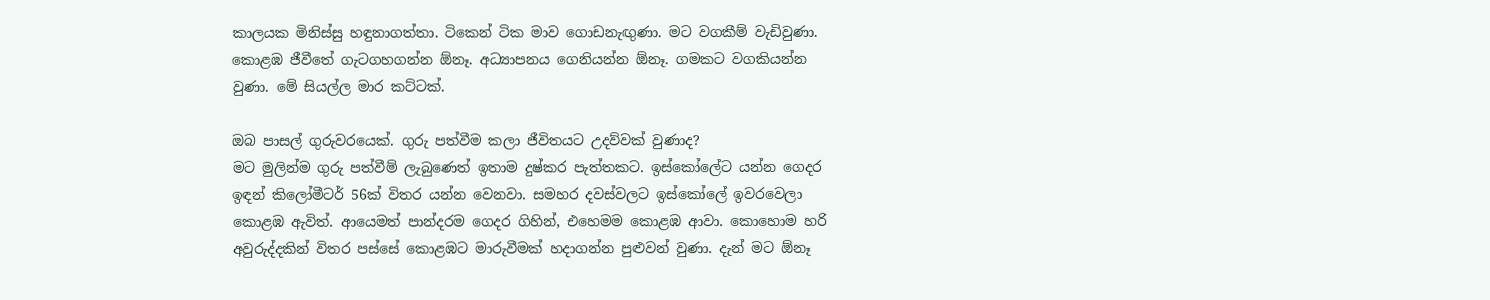කාලයක මිනිස්සු හඳුනාගත්තා. ටිකෙන් ටික මාව ගොඩනැඟු‍ණා. මට වගකීම් වැඩිවුණා. කොළඹ ජීවීතේ ගැටගහගන්න ඕනෑ. අධ්‍යාපනය ගෙනියන්න ඕනෑ. ගමකට වගකියන්න වුණා. මේ සියල්ල මාර කට්ටක්.

ඔබ පාසල් ගුරුවරයෙක්. ගුරු පත්වීම කලා ජීවිතයට උදව්වක් වුණාද?
මට මුලින්ම ගුරු පත්වීම් ලැබුණෙත් ඉතාම දුෂ්කර පැත්තකට. ඉස්කෝලේට යන්න ගෙදර ඉඳන් කිලෝමීටර් 56ක් විතර යන්න වෙනවා. සමහර දවස්වලට ඉස්කෝලේ ඉවරවෙලා කොළඹ ඇවිත්. ආයෙමත් පාන්දරම ගෙදර ගිහින්, එහෙමම කොළඹ ආවා. කොහොම හරි අවුරුද්දකින් විතර පස්සේ කොළඹට මාරුවීමක් හදාගන්න පුළුවන් වුණා. දැන් මට ඕනෑ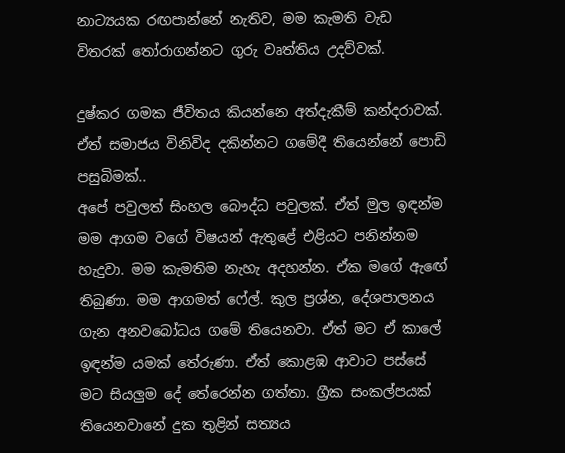නාට්‍යයක රඟපාන්නේ නැතිව, මම කැමති වැඩ විතරක් තෝරාගන්නට ගුරු වෘත්තිය උදව්වක්.

දුෂ්කර ගමක ජීවිතය කියන්නෙ අත්දැකීම් කන්දරාවක්. ඒත් සමාජය විනිවිද දකින්නට ගමේදී තියෙන්නේ පොඩි පසුබිමක්..
අපේ පවුලත් සිංහල බෞද්ධ පවුලක්. ඒත් මුල ඉඳන්ම මම ආගම වගේ විෂයන් ඇතුළේ එළියට පනින්නම හැදුවා. මම කැමතිම නැහැ අදහන්න. ඒක මගේ ඇඟේ තිබුණා. මම ආගමත් ෆේල්. කුල ප්‍රශ්න, දේශපාලනය ගැන අනවබෝධය ගමේ තියෙනවා. ඒත් මට ඒ කාලේ ඉඳන්ම යමක් තේරුණා. ඒත් කොළඹ ආවාට පස්සේ මට සියලුම දේ තේරෙන්න ගත්තා. ග්‍රීක සංකල්පයක් තියෙනවානේ දුක තුළින් සත්‍යය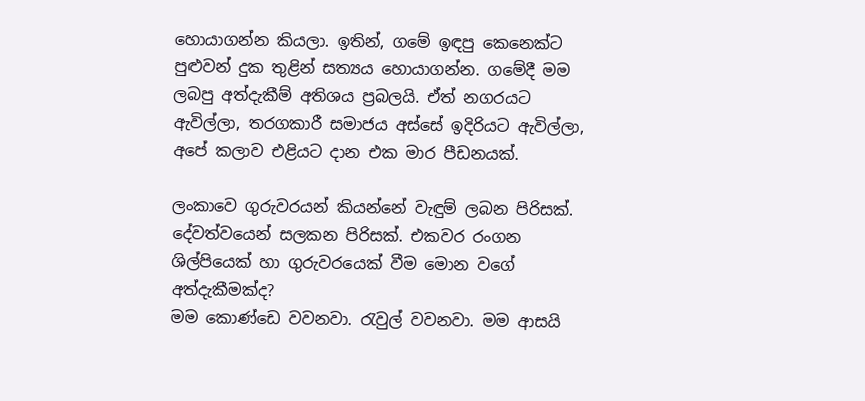හොයාගන්න කියලා. ඉතින්, ගමේ ඉඳපු කෙනෙක්ට පුළුවන් දුක තුළින් සත්‍යය හොයාගන්න. ගමේදී මම ලබපු අත්දැකීම් අතිශය ප්‍රබලයි. ඒත් නගරයට ඇවිල්ලා, තරගකාරී සමාජය අස්සේ ඉදිරියට ඇවිල්ලා, අපේ කලාව එළියට දාන එක මාර පීඩනයක්.

ලංකාවෙ ගුරුවරයන් කියන්නේ වැඳුම් ලබන පිරිසක්. දේවත්වයෙන් සලකන පිරිසක්. එකවර රංගන ශිල්පියෙක් හා ගුරුවරයෙක් වීම මොන වගේ අත්දැකීමක්ද?
මම කොණ්ඩෙ වවනවා. රැවුල් වවනවා. මම ආසයි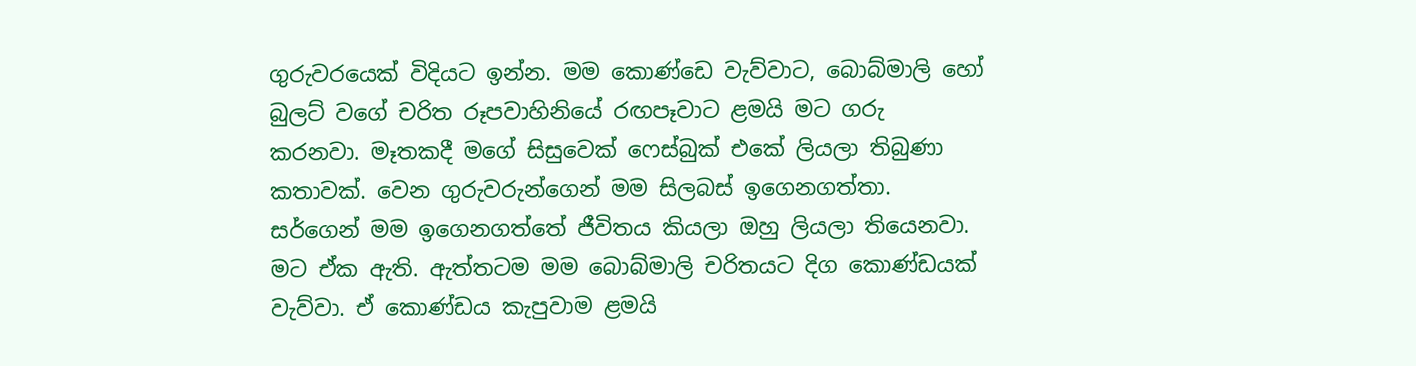ගුරුවරයෙක් විදියට ඉන්න. මම කොණ්ඩෙ වැව්වාට, බොබ්මාලි හෝ බුලට් වගේ චරිත රූපවාහිනියේ රඟපෑවාට ළමයි මට ගරු කරනවා. මෑතකදී මගේ සිසුවෙක් ෆෙස්බුක් එකේ ලියලා තිබුණා කතාවක්. වෙන ගුරුවරුන්ගෙන් මම සිලබස් ඉගෙනගත්තා. සර්ගෙන් මම ඉගෙනගත්තේ ජීවිතය කියලා ඔහු ලියලා තියෙනවා. මට ඒක ඇති. ඇත්තටම මම බොබ්මාලි චරිතයට දිග කොණ්ඩයක් වැව්වා. ඒ කොණ්ඩය කැපුවාම ළමයි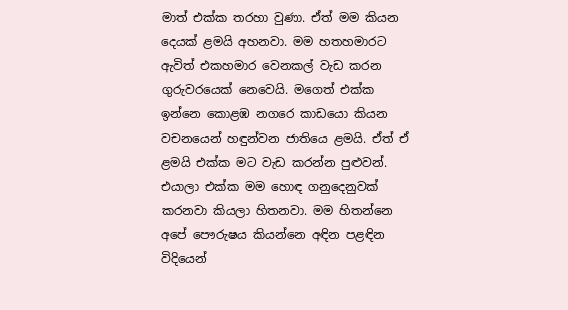මාත් එක්ක තරහා වුණා. ඒත් මම කියන දෙයක් ළමයි අහනවා. මම හතහමාරට ඇවිත් එකහමාර වෙනකල් වැඩ කරන ගුරුවරයෙක් නෙවෙයි. මගෙත් එක්ක ඉන්නෙ කොළඹ නගරෙ කාඩයො කියන වචනයෙන් හඳුන්වන ජාතියෙ ළමයි. ඒත් ඒ ළමයි එක්ක මට වැඩ කරන්න පුළුවන්. එයාලා එක්ක මම හොඳ ගනුදෙනුවක් කරනවා කියලා හිතනවා. මම හිතන්නෙ අපේ පෞරුෂය කියන්නෙ අඳින පළඳින විදියෙන්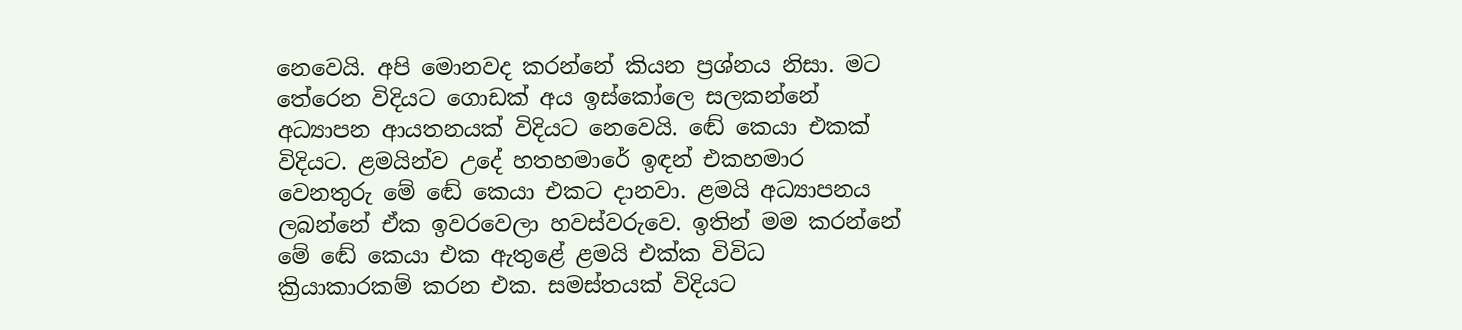නෙවෙයි. අපි මොනවද කරන්නේ කියන ප්‍රශ්නය නිසා. මට තේරෙන විදියට ගොඩක් අය ඉස්කෝලෙ සලකන්නේ අධ්‍යාපන ආයතනයක් විදියට නෙවෙයි. ඬේ කෙයා එකක් විදියට. ළමයින්ව උදේ හතහමාරේ ඉඳන් එකහමාර වෙනතුරු මේ ඬේ කෙයා එකට දානවා. ළමයි අධ්‍යාපනය ලබන්නේ ඒක ඉවරවෙලා හවස්වරුවෙ. ඉතින් මම කරන්නේ මේ ඬේ කෙයා එක ඇතුළේ ළමයි එක්ක විවිධ ක්‍රියාකාරකම් කරන එක. සමස්තයක් විදියට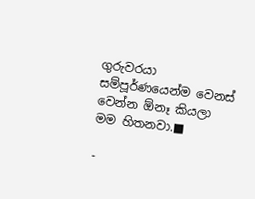ගුරුවරයා සම්පූර්ණයෙන්ම වෙනස් වෙන්න ඕනෑ කියලා මම හිතනවා.■

-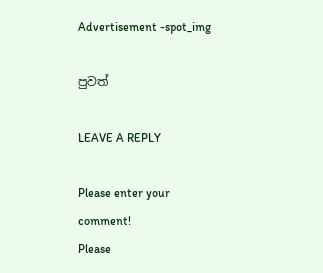Advertisement -spot_img

පුවත්

LEAVE A REPLY

Please enter your comment!
Please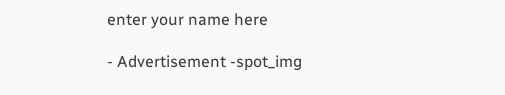enter your name here

- Advertisement -spot_img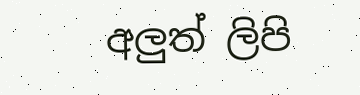අලුත් ලිපි